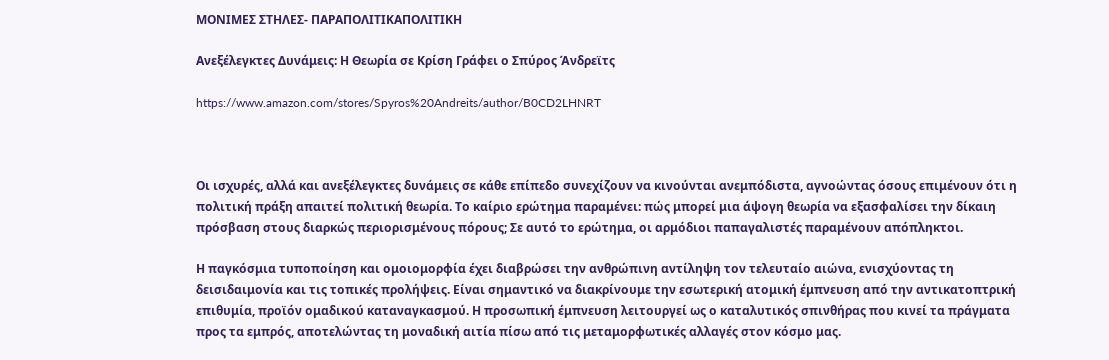ΜΟΝΙΜΕΣ ΣΤΗΛΕΣ- ΠΑΡΑΠΟΛΙΤΙΚΑΠΟΛΙΤΙΚΗ

Ανεξέλεγκτες Δυνάμεις: Η Θεωρία σε Κρίση Γράφει ο Σπύρος Άνδρεϊτς

https://www.amazon.com/stores/Spyros%20Andreits/author/B0CD2LHNRT



Οι ισχυρές, αλλά και ανεξέλεγκτες δυνάμεις σε κάθε επίπεδο συνεχίζουν να κινούνται ανεμπόδιστα, αγνοώντας όσους επιμένουν ότι η πολιτική πράξη απαιτεί πολιτική θεωρία. Το καίριο ερώτημα παραμένει: πώς μπορεί μια άψογη θεωρία να εξασφαλίσει την δίκαιη πρόσβαση στους διαρκώς περιορισμένους πόρους; Σε αυτό το ερώτημα, οι αρμόδιοι παπαγαλιστές παραμένουν απόπληκτοι.

Η παγκόσμια τυποποίηση και ομοιομορφία έχει διαβρώσει την ανθρώπινη αντίληψη τον τελευταίο αιώνα, ενισχύοντας τη δεισιδαιμονία και τις τοπικές προλήψεις. Είναι σημαντικό να διακρίνουμε την εσωτερική ατομική έμπνευση από την αντικατοπτρική επιθυμία, προϊόν ομαδικού καταναγκασμού. Η προσωπική έμπνευση λειτουργεί ως ο καταλυτικός σπινθήρας που κινεί τα πράγματα προς τα εμπρός, αποτελώντας τη μοναδική αιτία πίσω από τις μεταμορφωτικές αλλαγές στον κόσμο μας.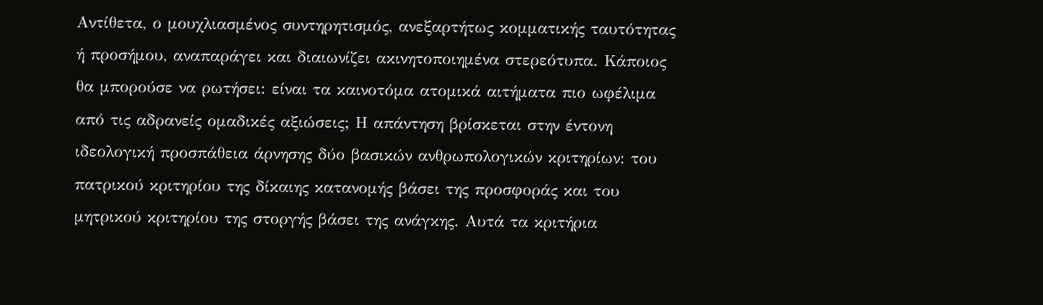Αντίθετα, ο μουχλιασμένος συντηρητισμός, ανεξαρτήτως κομματικής ταυτότητας ή προσήμου, αναπαράγει και διαιωνίζει ακινητοποιημένα στερεότυπα. Κάποιος θα μπορούσε να ρωτήσει: είναι τα καινοτόμα ατομικά αιτήματα πιο ωφέλιμα από τις αδρανείς ομαδικές αξιώσεις; Η απάντηση βρίσκεται στην έντονη ιδεολογική προσπάθεια άρνησης δύο βασικών ανθρωπολογικών κριτηρίων: του πατρικού κριτηρίου της δίκαιης κατανομής βάσει της προσφοράς και του μητρικού κριτηρίου της στοργής βάσει της ανάγκης. Αυτά τα κριτήρια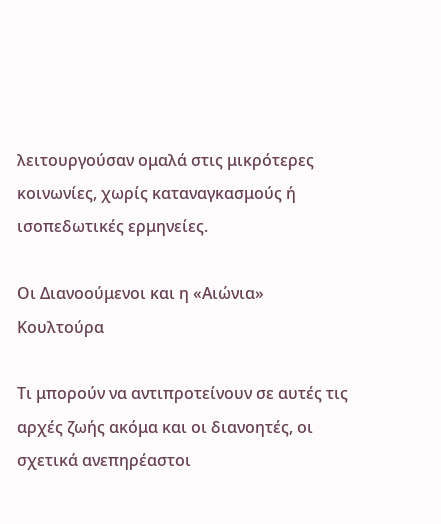λειτουργούσαν ομαλά στις μικρότερες κοινωνίες, χωρίς καταναγκασμούς ή ισοπεδωτικές ερμηνείες.

Οι Διανοούμενοι και η «Αιώνια» Κουλτούρα

Τι μπορούν να αντιπροτείνουν σε αυτές τις αρχές ζωής ακόμα και οι διανοητές, οι σχετικά ανεπηρέαστοι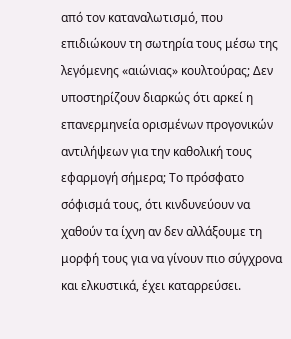από τον καταναλωτισμό, που επιδιώκουν τη σωτηρία τους μέσω της λεγόμενης «αιώνιας» κουλτούρας; Δεν υποστηρίζουν διαρκώς ότι αρκεί η επανερμηνεία ορισμένων προγονικών αντιλήψεων για την καθολική τους εφαρμογή σήμερα; Το πρόσφατο σόφισμά τους, ότι κινδυνεύουν να χαθούν τα ίχνη αν δεν αλλάξουμε τη μορφή τους για να γίνουν πιο σύγχρονα και ελκυστικά, έχει καταρρεύσει.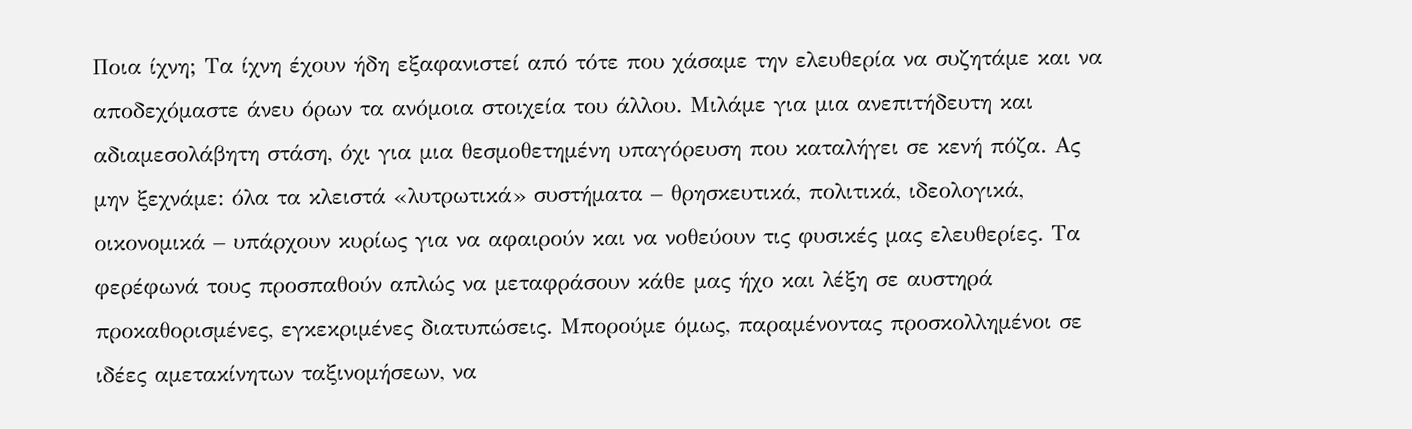Ποια ίχνη; Τα ίχνη έχουν ήδη εξαφανιστεί από τότε που χάσαμε την ελευθερία να συζητάμε και να αποδεχόμαστε άνευ όρων τα ανόμοια στοιχεία του άλλου. Μιλάμε για μια ανεπιτήδευτη και αδιαμεσολάβητη στάση, όχι για μια θεσμοθετημένη υπαγόρευση που καταλήγει σε κενή πόζα. Ας μην ξεχνάμε: όλα τα κλειστά «λυτρωτικά» συστήματα – θρησκευτικά, πολιτικά, ιδεολογικά, οικονομικά – υπάρχουν κυρίως για να αφαιρούν και να νοθεύουν τις φυσικές μας ελευθερίες. Τα φερέφωνά τους προσπαθούν απλώς να μεταφράσουν κάθε μας ήχο και λέξη σε αυστηρά προκαθορισμένες, εγκεκριμένες διατυπώσεις. Μπορούμε όμως, παραμένοντας προσκολλημένοι σε ιδέες αμετακίνητων ταξινομήσεων, να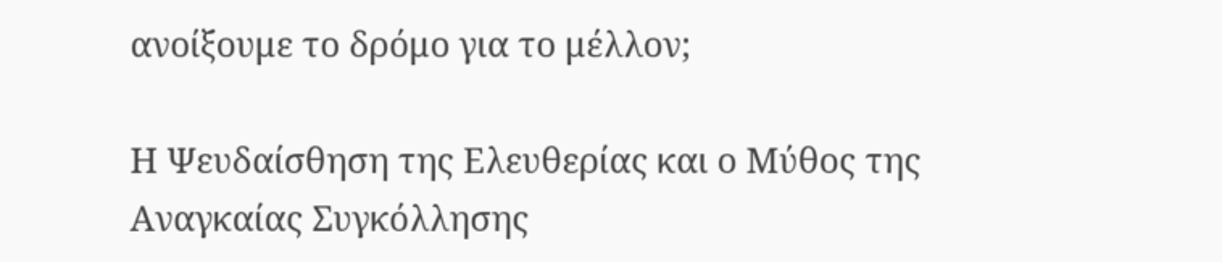ανοίξουμε το δρόμο για το μέλλον;

Η Ψευδαίσθηση της Ελευθερίας και ο Μύθος της Αναγκαίας Συγκόλλησης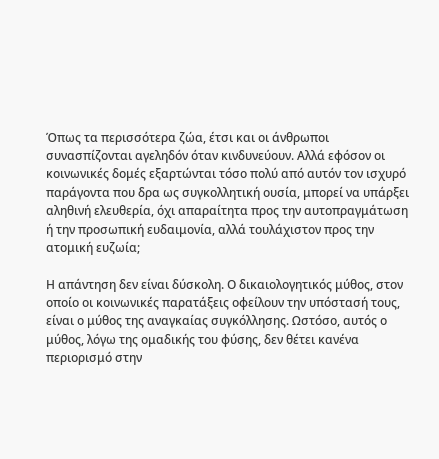Όπως τα περισσότερα ζώα, έτσι και οι άνθρωποι συνασπίζονται αγεληδόν όταν κινδυνεύουν. Αλλά εφόσον οι κοινωνικές δομές εξαρτώνται τόσο πολύ από αυτόν τον ισχυρό παράγοντα που δρα ως συγκολλητική ουσία, μπορεί να υπάρξει αληθινή ελευθερία, όχι απαραίτητα προς την αυτοπραγμάτωση ή την προσωπική ευδαιμονία, αλλά τουλάχιστον προς την ατομική ευζωία;

Η απάντηση δεν είναι δύσκολη. Ο δικαιολογητικός μύθος, στον οποίο οι κοινωνικές παρατάξεις οφείλουν την υπόστασή τους, είναι ο μύθος της αναγκαίας συγκόλλησης. Ωστόσο, αυτός ο μύθος, λόγω της ομαδικής του φύσης, δεν θέτει κανένα περιορισμό στην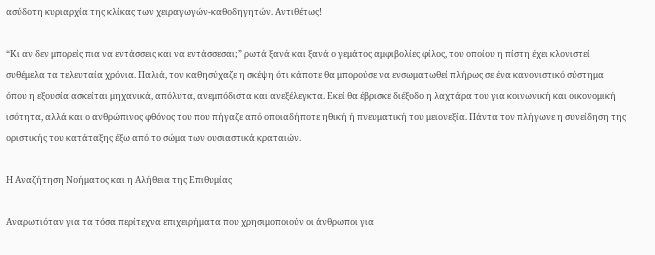ασύδοτη κυριαρχία της κλίκας των χειραγωγών-καθοδηγητών. Αντιθέτως!

“Κι αν δεν μπορείς πια να εντάσσεις και να εντάσσεσαι;” ρωτά ξανά και ξανά ο γεμάτος αμφιβολίες φίλος, του οποίου η πίστη έχει κλονιστεί συθέμελα τα τελευταία χρόνια. Παλιά, τον καθησύχαζε η σκέψη ότι κάποτε θα μπορούσε να ενσωματωθεί πλήρως σε ένα κανονιστικό σύστημα όπου η εξουσία ασκείται μηχανικά, απόλυτα, ανεμπόδιστα και ανεξέλεγκτα. Εκεί θα έβρισκε διέξοδο η λαχτάρα του για κοινωνική και οικονομική ισότητα, αλλά και ο ανθρώπινος φθόνος του που πήγαζε από οποιαδήποτε ηθική ή πνευματική του μειονεξία. Πάντα τον πλήγωνε η συνείδηση της οριστικής του κατάταξης έξω από το σώμα των ουσιαστικά κραταιών.

Η Αναζήτηση Νοήματος και η Αλήθεια της Επιθυμίας

Αναρωτιόταν για τα τόσα περίτεχνα επιχειρήματα που χρησιμοποιούν οι άνθρωποι για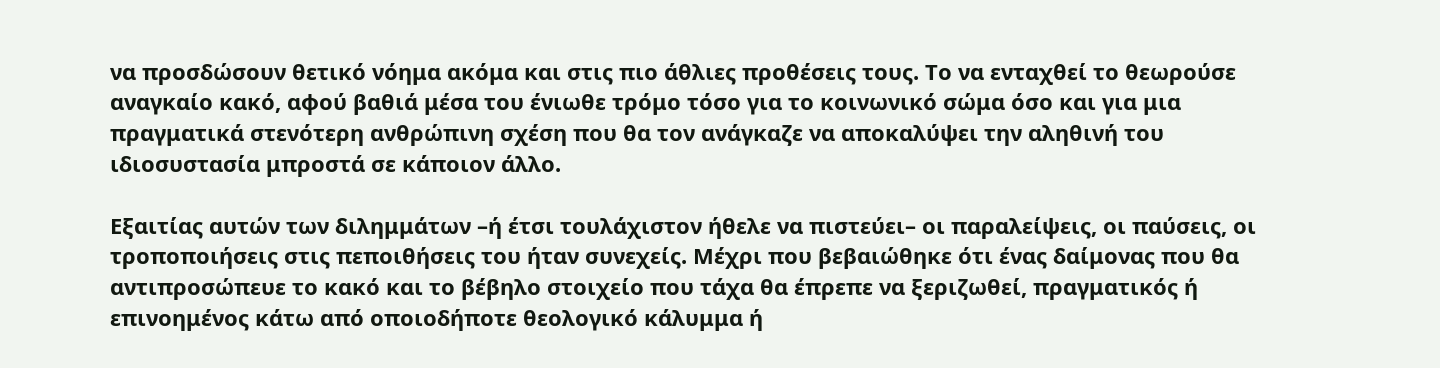να προσδώσουν θετικό νόημα ακόμα και στις πιο άθλιες προθέσεις τους. Το να ενταχθεί το θεωρούσε αναγκαίο κακό, αφού βαθιά μέσα του ένιωθε τρόμο τόσο για το κοινωνικό σώμα όσο και για μια πραγματικά στενότερη ανθρώπινη σχέση που θα τον ανάγκαζε να αποκαλύψει την αληθινή του ιδιοσυστασία μπροστά σε κάποιον άλλο.

Εξαιτίας αυτών των διλημμάτων –ή έτσι τουλάχιστον ήθελε να πιστεύει– οι παραλείψεις, οι παύσεις, οι τροποποιήσεις στις πεποιθήσεις του ήταν συνεχείς. Μέχρι που βεβαιώθηκε ότι ένας δαίμονας που θα αντιπροσώπευε το κακό και το βέβηλο στοιχείο που τάχα θα έπρεπε να ξεριζωθεί, πραγματικός ή επινοημένος κάτω από οποιοδήποτε θεολογικό κάλυμμα ή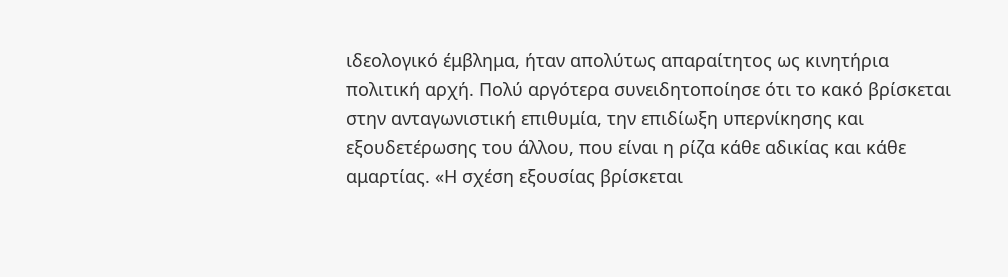ιδεολογικό έμβλημα, ήταν απολύτως απαραίτητος ως κινητήρια πολιτική αρχή. Πολύ αργότερα συνειδητοποίησε ότι το κακό βρίσκεται στην ανταγωνιστική επιθυμία, την επιδίωξη υπερνίκησης και εξουδετέρωσης του άλλου, που είναι η ρίζα κάθε αδικίας και κάθε αμαρτίας. «Η σχέση εξουσίας βρίσκεται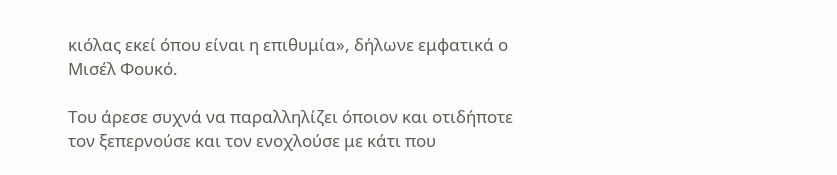κιόλας εκεί όπου είναι η επιθυμία», δήλωνε εμφατικά ο Μισέλ Φουκό.

Του άρεσε συχνά να παραλληλίζει όποιον και οτιδήποτε τον ξεπερνούσε και τον ενοχλούσε με κάτι που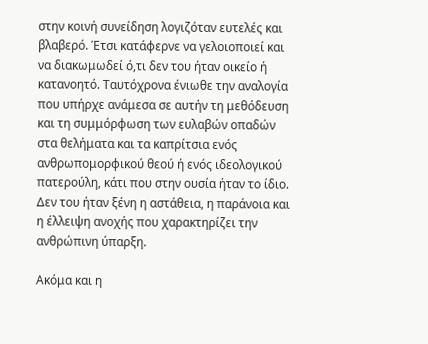στην κοινή συνείδηση λογιζόταν ευτελές και βλαβερό. Έτσι κατάφερνε να γελοιοποιεί και να διακωμωδεί ό,τι δεν του ήταν οικείο ή κατανοητό. Ταυτόχρονα ένιωθε την αναλογία που υπήρχε ανάμεσα σε αυτήν τη μεθόδευση και τη συμμόρφωση των ευλαβών οπαδών στα θελήματα και τα καπρίτσια ενός ανθρωπομορφικού θεού ή ενός ιδεολογικού πατερούλη, κάτι που στην ουσία ήταν το ίδιο. Δεν του ήταν ξένη η αστάθεια, η παράνοια και η έλλειψη ανοχής που χαρακτηρίζει την ανθρώπινη ύπαρξη.

Ακόμα και η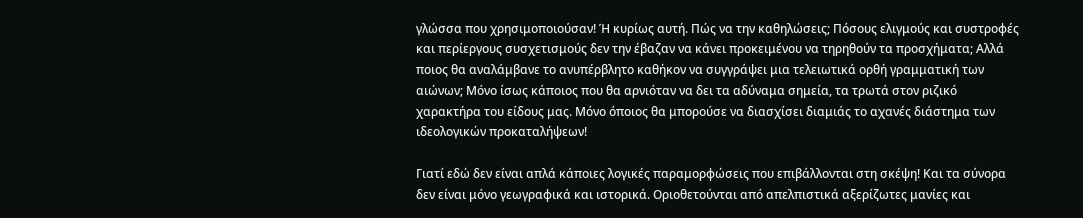γλώσσα που χρησιμοποιούσαν! Ή κυρίως αυτή. Πώς να την καθηλώσεις; Πόσους ελιγμούς και συστροφές και περίεργους συσχετισμούς δεν την έβαζαν να κάνει προκειμένου να τηρηθούν τα προσχήματα; Αλλά ποιος θα αναλάμβανε το ανυπέρβλητο καθήκον να συγγράψει μια τελειωτικά ορθή γραμματική των αιώνων; Μόνο ίσως κάποιος που θα αρνιόταν να δει τα αδύναμα σημεία, τα τρωτά στον ριζικό χαρακτήρα του είδους μας. Μόνο όποιος θα μπορούσε να διασχίσει διαμιάς το αχανές διάστημα των ιδεολογικών προκαταλήψεων!

Γιατί εδώ δεν είναι απλά κάποιες λογικές παραμορφώσεις που επιβάλλονται στη σκέψη! Και τα σύνορα δεν είναι μόνο γεωγραφικά και ιστορικά. Οριοθετούνται από απελπιστικά αξερίζωτες μανίες και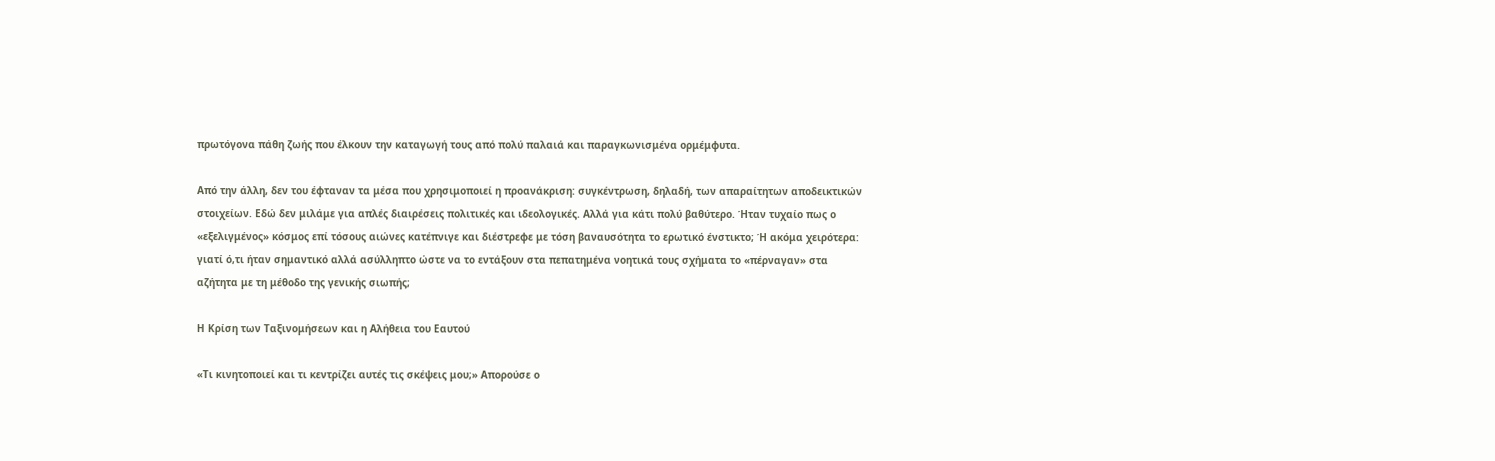πρωτόγονα πάθη ζωής που έλκουν την καταγωγή τους από πολύ παλαιά και παραγκωνισμένα ορμέμφυτα.

Από την άλλη, δεν του έφταναν τα μέσα που χρησιμοποιεί η προανάκριση: συγκέντρωση, δηλαδή, των απαραίτητων αποδεικτικών στοιχείων. Εδώ δεν μιλάμε για απλές διαιρέσεις πολιτικές και ιδεολογικές. Αλλά για κάτι πολύ βαθύτερο. Ήταν τυχαίο πως ο «εξελιγμένος» κόσμος επί τόσους αιώνες κατέπνιγε και διέστρεφε με τόση βαναυσότητα το ερωτικό ένστικτο; Ή ακόμα χειρότερα: γιατί ό,τι ήταν σημαντικό αλλά ασύλληπτο ώστε να το εντάξουν στα πεπατημένα νοητικά τους σχήματα το «πέρναγαν» στα αζήτητα με τη μέθοδο της γενικής σιωπής;

Η Κρίση των Ταξινομήσεων και η Αλήθεια του Εαυτού

«Τι κινητοποιεί και τι κεντρίζει αυτές τις σκέψεις μου;» Απορούσε ο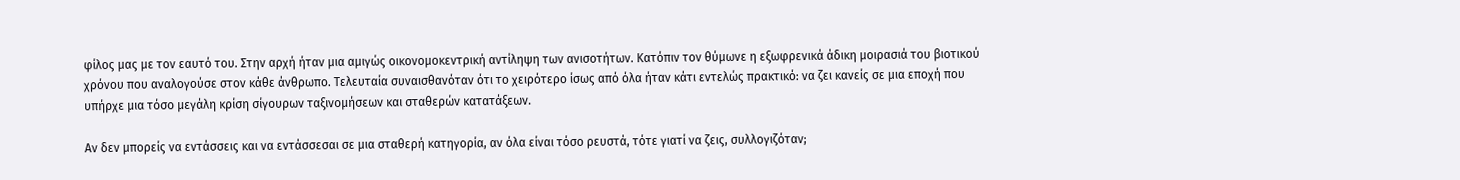φίλος μας με τον εαυτό του. Στην αρχή ήταν μια αμιγώς οικονομοκεντρική αντίληψη των ανισοτήτων. Κατόπιν τον θύμωνε η εξωφρενικά άδικη μοιρασιά του βιοτικού χρόνου που αναλογούσε στον κάθε άνθρωπο. Τελευταία συναισθανόταν ότι το χειρότερο ίσως από όλα ήταν κάτι εντελώς πρακτικό: να ζει κανείς σε μια εποχή που υπήρχε μια τόσο μεγάλη κρίση σίγουρων ταξινομήσεων και σταθερών κατατάξεων.

Αν δεν μπορείς να εντάσσεις και να εντάσσεσαι σε μια σταθερή κατηγορία, αν όλα είναι τόσο ρευστά, τότε γιατί να ζεις, συλλογιζόταν;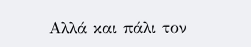Αλλά και πάλι τον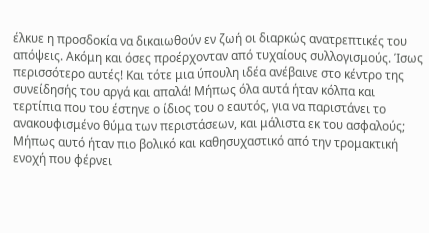έλκυε η προσδοκία να δικαιωθούν εν ζωή οι διαρκώς ανατρεπτικές του απόψεις. Ακόμη και όσες προέρχονταν από τυχαίους συλλογισμούς. Ίσως περισσότερο αυτές! Και τότε μια ύπουλη ιδέα ανέβαινε στο κέντρο της συνείδησής του αργά και απαλά! Μήπως όλα αυτά ήταν κόλπα και τερτίπια που του έστηνε ο ίδιος του ο εαυτός, για να παριστάνει το ανακουφισμένο θύμα των περιστάσεων, και μάλιστα εκ του ασφαλούς; Μήπως αυτό ήταν πιο βολικό και καθησυχαστικό από την τρομακτική ενοχή που φέρνει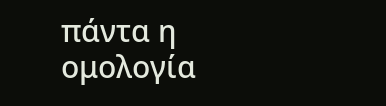πάντα η ομολογία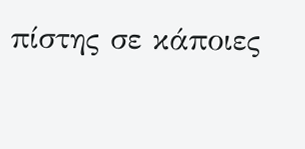πίστης σε κάποιες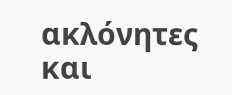ακλόνητες και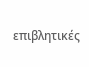επιβλητικές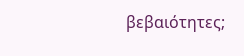βεβαιότητες;